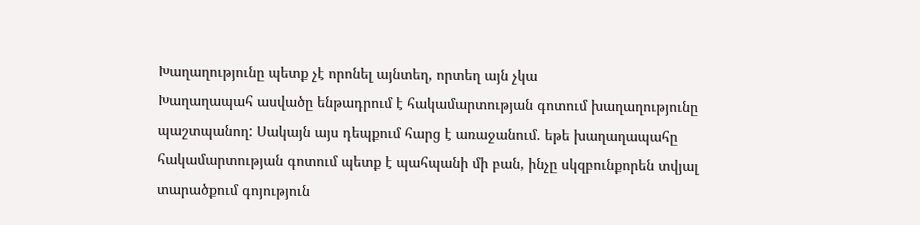Խաղաղությունը պետք չէ որոնել այնտեղ, որտեղ այն չկա
Խաղաղապահ ասվածը ենթադրում է հակամարտության գոտում խաղաղությունը պաշտպանող: Սակայն այս դեպքում հարց է առաջանում. եթե խաղաղապահը հակամարտության գոտում պետք է պահպանի մի բան, ինչը սկզբունքորեն տվյալ տարածքում գոյություն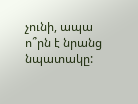չունի, ապա ո՞րն է նրանց նպատակը: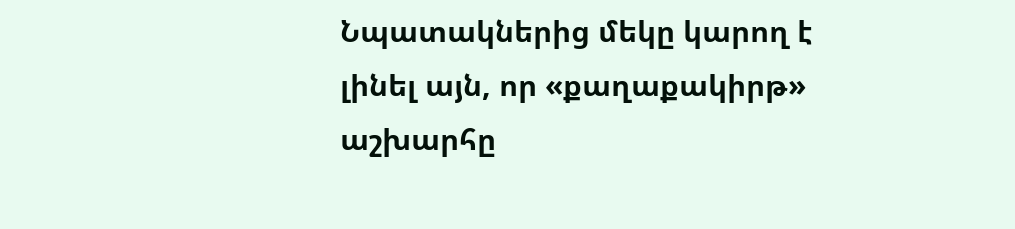Նպատակներից մեկը կարող է լինել այն, որ «քաղաքակիրթ» աշխարհը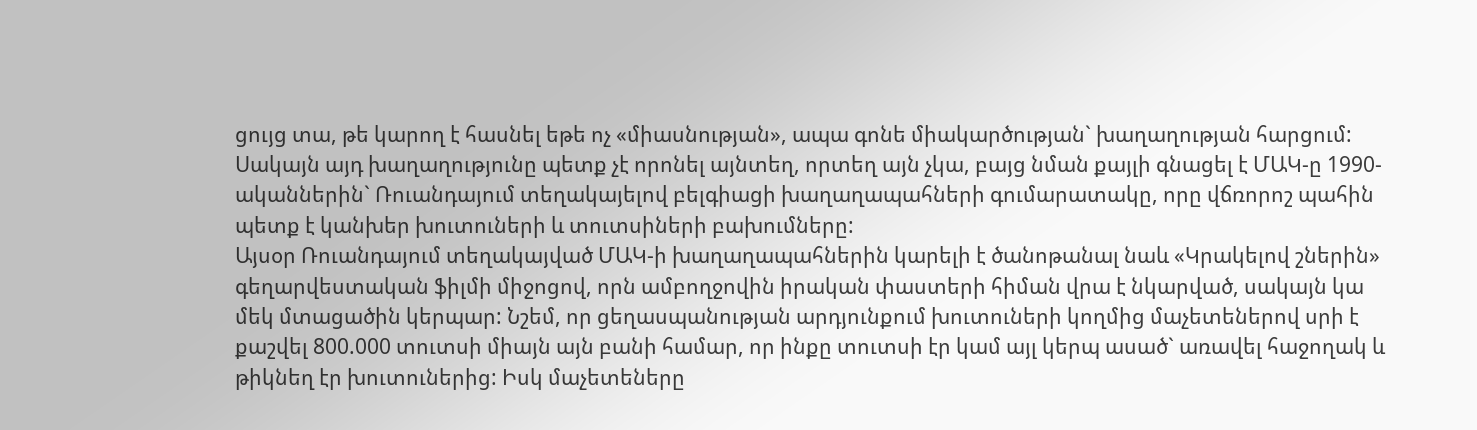ցույց տա, թե կարող է հասնել եթե ոչ «միասնության», ապա գոնե միակարծության` խաղաղության հարցում: Սակայն այդ խաղաղությունը պետք չէ որոնել այնտեղ, որտեղ այն չկա, բայց նման քայլի գնացել է ՄԱԿ-ը 1990-ականներին` Ռուանդայում տեղակայելով բելգիացի խաղաղապահների գումարատակը, որը վճռորոշ պահին պետք է կանխեր խուտուների և տուտսիների բախումները:
Այսօր Ռուանդայում տեղակայված ՄԱԿ-ի խաղաղապահներին կարելի է ծանոթանալ նաև «Կրակելով շներին» գեղարվեստական ֆիլմի միջոցով, որն ամբողջովին իրական փաստերի հիման վրա է նկարված, սակայն կա մեկ մտացածին կերպար: Նշեմ, որ ցեղասպանության արդյունքում խուտուների կողմից մաչետեներով սրի է քաշվել 800.000 տուտսի միայն այն բանի համար, որ ինքը տուտսի էր կամ այլ կերպ ասած` առավել հաջողակ և թիկնեղ էր խուտուներից: Իսկ մաչետեները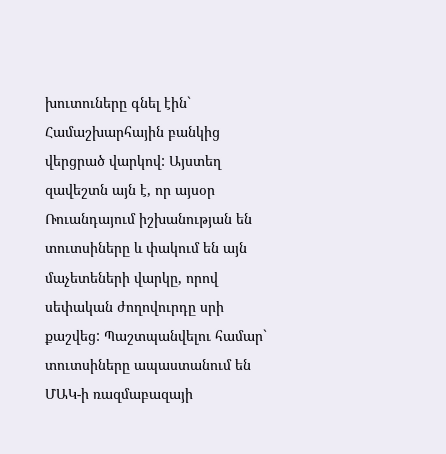խուտուները գնել էին` Համաշխարհային բանկից վերցրած վարկով: Այստեղ զավեշտն այն է, որ այսօր Ռուանդայում իշխանության են տուտսիները և փակում են այն մաչետեների վարկը, որով սեփական ժողովուրդը սրի քաշվեց: Պաշտպանվելու համար` տուտսիները ապաստանում են ՄԱԿ-ի ռազմաբազայի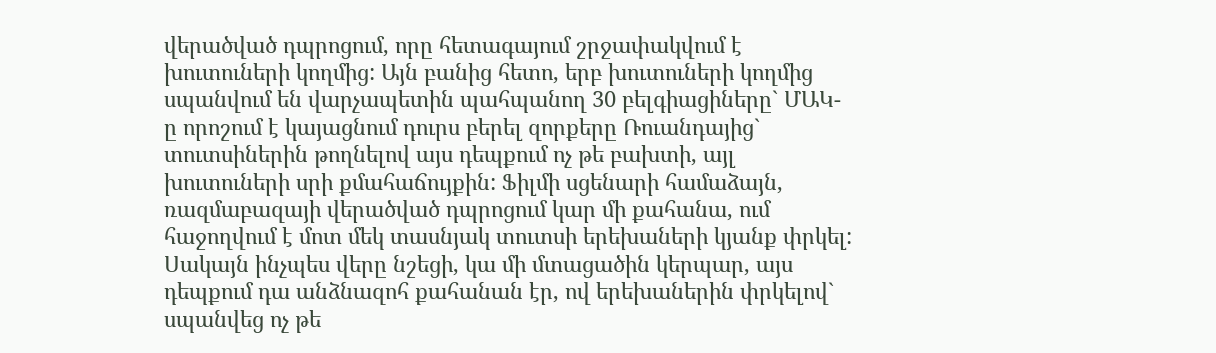վերածված դպրոցում, որը հետագայում շրջափակվում է խուտուների կողմից: Այն բանից հետո, երբ խուտուների կողմից սպանվում են վարչապետին պահպանող 30 բելգիացիները` ՄԱԿ-ը որոշում է կայացնում դուրս բերել զորքերը Ռուանդայից` տուտսիներին թողնելով այս դեպքում ոչ թե բախտի, այլ խուտուների սրի քմահաճույքին: Ֆիլմի սցենարի համաձայն, ռազմաբազայի վերածված դպրոցում կար մի քահանա, ում հաջողվում է մոտ մեկ տասնյակ տուտսի երեխաների կյանք փրկել: Սակայն ինչպես վերը նշեցի, կա մի մտացածին կերպար, այս դեպքում դա անձնազոհ քահանան էր, ով երեխաներին փրկելով` սպանվեց ոչ թե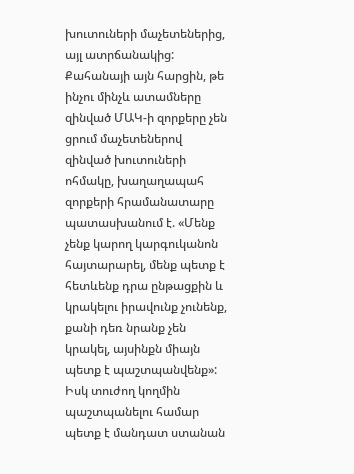խուտուների մաչետեներից, այլ ատրճանակից: Քահանայի այն հարցին, թե ինչու մինչև ատամները զինված ՄԱԿ-ի զորքերը չեն ցրում մաչետեներով զինված խուտուների ոհմակը, խաղաղապահ զորքերի հրամանատարը պատասխանում է. «Մենք չենք կարող կարգուկանոն հայտարարել, մենք պետք է հետևենք դրա ընթացքին և կրակելու իրավունք չունենք, քանի դեռ նրանք չեն կրակել, այսինքն միայն պետք է պաշտպանվենք»: Իսկ տուժող կողմին պաշտպանելու համար պետք է մանդատ ստանան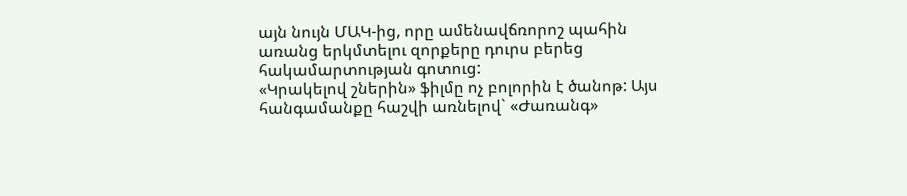այն նույն ՄԱԿ-ից, որը ամենավճռորոշ պահին առանց երկմտելու զորքերը դուրս բերեց հակամարտության գոտուց:
«Կրակելով շներին» ֆիլմը ոչ բոլորին է ծանոթ: Այս հանգամանքը հաշվի առնելով` «Ժառանգ»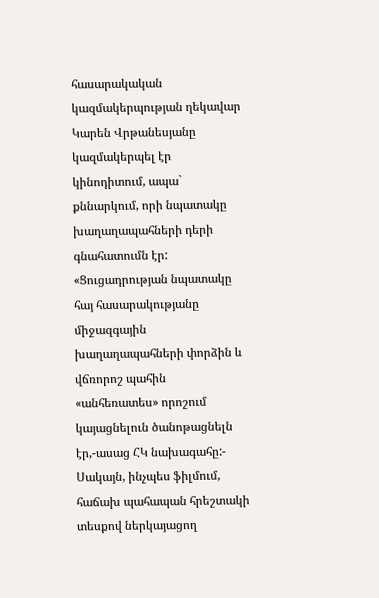հասարակական կազմակերպության ղեկավար Կարեն Վրթանեսյանը կազմակերպել էր կինոդիտում, ապա` քննարկում, որի նպատակը խաղաղապահների դերի գնահատումն էր:
«Ցուցադրության նպատակը հայ հասարակությանը միջազգային խաղաղապահների փորձին և վճռորոշ պահին «անհեռատես» որոշում կայացնելուն ծանոթացնելն էր,-ասաց ՀԿ նախագահը:- Սակայն, ինչպես ֆիլմում, հաճախ պահապան հրեշտակի տեսքով ներկայացող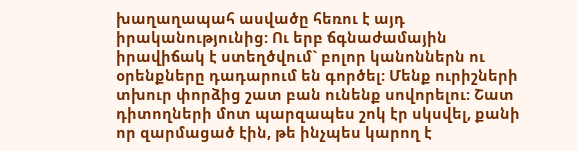խաղաղապահ ասվածը հեռու է այդ իրականությունից: Ու երբ ճգնաժամային իրավիճակ է ստեղծվում` բոլոր կանոններն ու օրենքները դադարում են գործել: Մենք ուրիշների տխուր փորձից շատ բան ունենք սովորելու: Շատ դիտողների մոտ պարզապես շոկ էր սկսվել, քանի որ զարմացած էին, թե ինչպես կարող է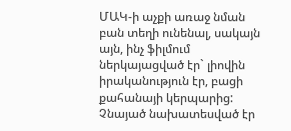ՄԱԿ-ի աչքի առաջ նման բան տեղի ունենալ, սակայն այն, ինչ ֆիլմում ներկայացված էր` լիովին իրականություն էր, բացի քահանայի կերպարից: Չնայած նախատեսված էր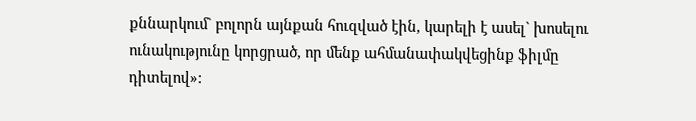քննարկում` բոլորն այնքան հուզված էին, կարելի է ասել` խոսելու ունակությունը կորցրած, որ մենք ահմանափակվեցինք ֆիլմը դիտելով»: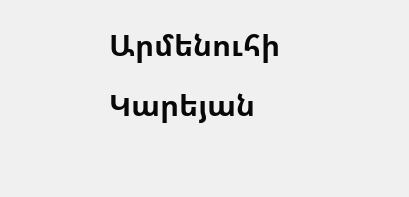Արմենուհի Կարեյան